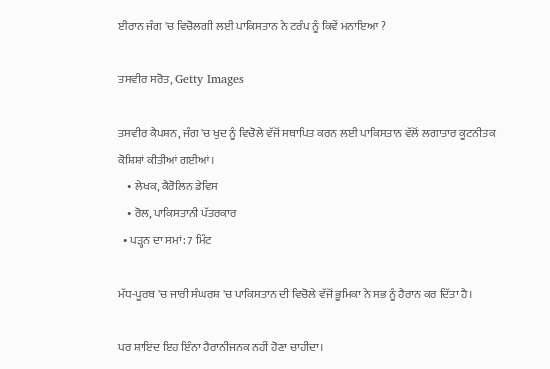ਈਰਾਨ ਜੰਗ 'ਚ ਵਿਚੋਲਗੀ ਲਈ ਪਾਕਿਸਤਾਨ ਨੇ ਟਰੰਪ ਨੂੰ ਕਿਵੇਂ ਮਨਾਇਆ ?

ਤਸਵੀਰ ਸਰੋਤ, Getty Images

ਤਸਵੀਰ ਕੈਪਸ਼ਨ, ਜੰਗ 'ਚ ਖੁਦ ਨੂੰ ਵਿਚੋਲੇ ਵੱਜੋਂ ਸਥਾਪਿਤ ਕਰਨ ਲਈ ਪਾਕਿਸਤਾਨ ਵੱਲੋਂ ਲਗਾਤਾਰ ਕੂਟਨੀਤਕ ਕੋਸ਼ਿਸ਼ਾਂ ਕੀਤੀਆਂ ਗਈਆਂ।
    • ਲੇਖਕ, ਕੈਰੋਲਿਨ ਡੇਵਿਸ
    • ਰੋਲ, ਪਾਕਿਸਤਾਨੀ ਪੱਤਰਕਾਰ
  • ਪੜ੍ਹਨ ਦਾ ਸਮਾਂ: 7 ਮਿੰਟ

ਮੱਧ-ਪੂਰਬ 'ਚ ਜਾਰੀ ਸੰਘਰਸ਼ 'ਚ ਪਾਕਿਸਤਾਨ ਦੀ ਵਿਚੋਲੇ ਵੱਜੋਂ ਭੂਮਿਕਾ ਨੇ ਸਭ ਨੂੰ ਹੈਰਾਨ ਕਰ ਦਿੱਤਾ ਹੈ।

ਪਰ ਸ਼ਾਇਦ ਇਹ ਇੰਨਾ ਹੈਰਾਨੀਜਨਕ ਨਹੀਂ ਹੋਣਾ ਚਾਹੀਦਾ।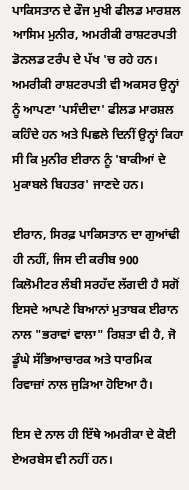ਪਾਕਿਸਤਾਨ ਦੇ ਫੌਜ ਮੁਖੀ ਫੀਲਡ ਮਾਰਸ਼ਲ ਆਸਿਮ ਮੁਨੀਰ, ਅਮਰੀਕੀ ਰਾਸ਼ਟਰਪਤੀ ਡੋਨਲਡ ਟਰੰਪ ਦੇ ਪੱਖ 'ਚ ਰਹੇ ਹਨ। ਅਮਰੀਕੀ ਰਾਸ਼ਟਰਪਤੀ ਵੀ ਅਕਸਰ ਉਨ੍ਹਾਂ ਨੂੰ ਆਪਣਾ 'ਪਸੰਦੀਦਾ' ਫੀਲਡ ਮਾਰਸ਼ਲ ਕਹਿੰਦੇ ਹਨ ਅਤੇ ਪਿਛਲੇ ਦਿਨੀਂ ਉਨ੍ਹਾਂ ਕਿਹਾ ਸੀ ਕਿ ਮੁਨੀਰ ਈਰਾਨ ਨੂੰ 'ਬਾਕੀਆਂ ਦੇ ਮੁਕਾਬਲੇ ਬਿਹਤਰ' ਜਾਣਦੇ ਹਨ।

ਈਰਾਨ, ਸਿਰਫ਼ ਪਾਕਿਸਤਾਨ ਦਾ ਗੁਆਂਢੀ ਹੀ ਨਹੀਂ, ਜਿਸ ਦੀ ਕਰੀਬ 900 ਕਿਲੋਮੀਟਰ ਲੰਬੀ ਸਰਹੱਦ ਲੱਗਦੀ ਹੈ ਸਗੋਂ ਇਸਦੇ ਆਪਣੇ ਬਿਆਨਾਂ ਮੁਤਾਬਕ ਈਰਾਨ ਨਾਲ "ਭਰਾਵਾਂ ਵਾਲਾ" ਰਿਸ਼ਤਾ ਵੀ ਹੈ, ਜੋ ਡੂੰਘੇ ਸੱਭਿਆਚਾਰਕ ਅਤੇ ਧਾਰਮਿਕ ਰਿਵਾਜ਼ਾਂ ਨਾਲ ਜੁੜਿਆ ਹੋਇਆ ਹੈ।

ਇਸ ਦੇ ਨਾਲ ਹੀ ਇੱਥੇ ਅਮਰੀਕਾ ਦੇ ਕੋਈ ਏਅਰਬੇਸ ਵੀ ਨਹੀਂ ਹਨ।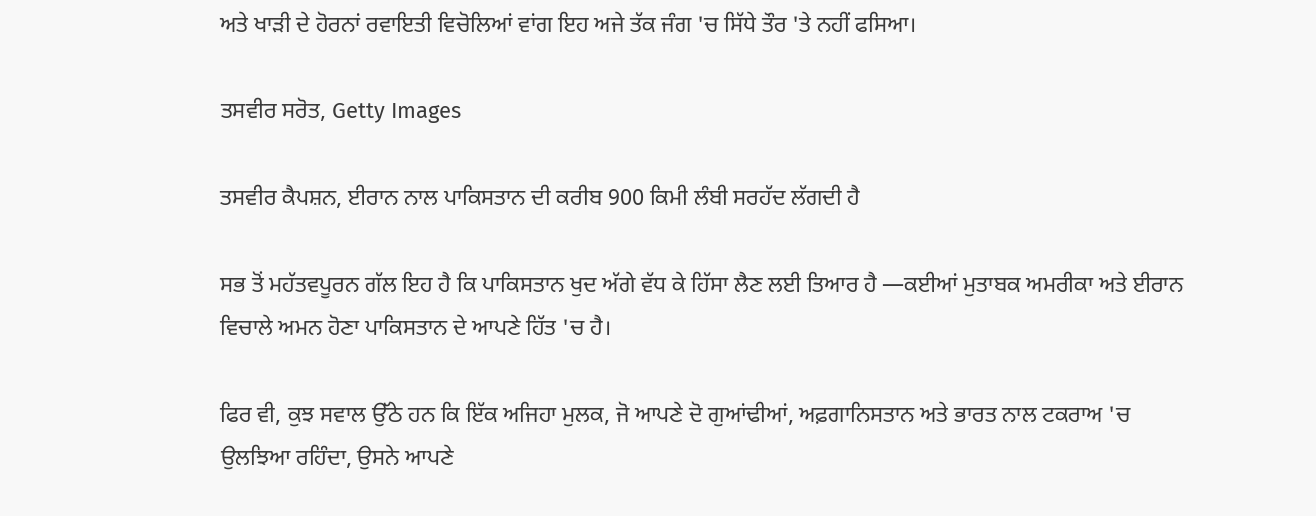ਅਤੇ ਖਾੜੀ ਦੇ ਹੋਰਨਾਂ ਰਵਾਇਤੀ ਵਿਚੋਲਿਆਂ ਵਾਂਗ ਇਹ ਅਜੇ ਤੱਕ ਜੰਗ 'ਚ ਸਿੱਧੇ ਤੌਰ 'ਤੇ ਨਹੀਂ ਫਸਿਆ।

ਤਸਵੀਰ ਸਰੋਤ, Getty Images

ਤਸਵੀਰ ਕੈਪਸ਼ਨ, ਈਰਾਨ ਨਾਲ ਪਾਕਿਸਤਾਨ ਦੀ ਕਰੀਬ 900 ਕਿਮੀ ਲੰਬੀ ਸਰਹੱਦ ਲੱਗਦੀ ਹੈ

ਸਭ ਤੋਂ ਮਹੱਤਵਪੂਰਨ ਗੱਲ ਇਹ ਹੈ ਕਿ ਪਾਕਿਸਤਾਨ ਖੁਦ ਅੱਗੇ ਵੱਧ ਕੇ ਹਿੱਸਾ ਲੈਣ ਲਈ ਤਿਆਰ ਹੈ —ਕਈਆਂ ਮੁਤਾਬਕ ਅਮਰੀਕਾ ਅਤੇ ਈਰਾਨ ਵਿਚਾਲੇ ਅਮਨ ਹੋਣਾ ਪਾਕਿਸਤਾਨ ਦੇ ਆਪਣੇ ਹਿੱਤ 'ਚ ਹੈ।

ਫਿਰ ਵੀ, ਕੁਝ ਸਵਾਲ ਉੱਠੇ ਹਨ ਕਿ ਇੱਕ ਅਜਿਹਾ ਮੁਲਕ, ਜੋ ਆਪਣੇ ਦੋ ਗੁਆਂਢੀਆਂ, ਅਫ਼ਗਾਨਿਸਤਾਨ ਅਤੇ ਭਾਰਤ ਨਾਲ ਟਕਰਾਅ 'ਚ ਉਲਝਿਆ ਰਹਿੰਦਾ, ਉਸਨੇ ਆਪਣੇ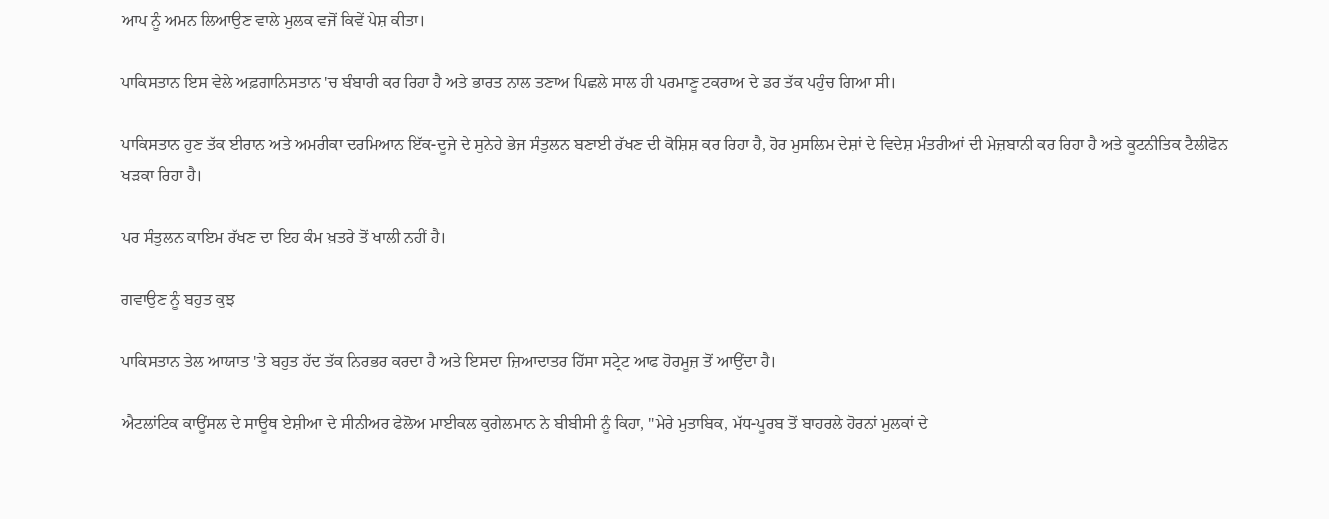ਆਪ ਨੂੰ ਅਮਨ ਲਿਆਉਣ ਵਾਲੇ ਮੁਲਕ ਵਜੋਂ ਕਿਵੇਂ ਪੇਸ਼ ਕੀਤਾ।

ਪਾਕਿਸਤਾਨ ਇਸ ਵੇਲੇ ਅਫ਼ਗਾਨਿਸਤਾਨ 'ਚ ਬੰਬਾਰੀ ਕਰ ਰਿਹਾ ਹੈ ਅਤੇ ਭਾਰਤ ਨਾਲ ਤਣਾਅ ਪਿਛਲੇ ਸਾਲ ਹੀ ਪਰਮਾਣੂ ਟਕਰਾਅ ਦੇ ਡਰ ਤੱਕ ਪਹੁੰਚ ਗਿਆ ਸੀ।

ਪਾਕਿਸਤਾਨ ਹੁਣ ਤੱਕ ਈਰਾਨ ਅਤੇ ਅਮਰੀਕਾ ਦਰਮਿਆਨ ਇੱਕ-ਦੂਜੇ ਦੇ ਸੁਨੇਹੇ ਭੇਜ ਸੰਤੁਲਨ ਬਣਾਈ ਰੱਖਣ ਦੀ ਕੋਸ਼ਿਸ਼ ਕਰ ਰਿਹਾ ਹੈ, ਹੋਰ ਮੁਸਲਿਮ ਦੇਸ਼ਾਂ ਦੇ ਵਿਦੇਸ਼ ਮੰਤਰੀਆਂ ਦੀ ਮੇਜ਼ਬਾਨੀ ਕਰ ਰਿਹਾ ਹੈ ਅਤੇ ਕੂਟਨੀਤਿਕ ਟੈਲੀਫੋਨ ਖੜਕਾ ਰਿਹਾ ਹੈ।

ਪਰ ਸੰਤੁਲਨ ਕਾਇਮ ਰੱਖਣ ਦਾ ਇਹ ਕੰਮ ਖ਼ਤਰੇ ਤੋਂ ਖਾਲੀ ਨਹੀਂ ਹੈ।

ਗਵਾਉਣ ਨੂੰ ਬਹੁਤ ਕੁਝ

ਪਾਕਿਸਤਾਨ ਤੇਲ ਆਯਾਤ 'ਤੇ ਬਹੁਤ ਹੱਦ ਤੱਕ ਨਿਰਭਰ ਕਰਦਾ ਹੈ ਅਤੇ ਇਸਦਾ ਜ਼ਿਆਦਾਤਰ ਹਿੱਸਾ ਸਟ੍ਰੇਟ ਆਫ ਹੋਰਮੂਜ਼ ਤੋਂ ਆਉਂਦਾ ਹੈ।

ਐਟਲਾਂਟਿਕ ਕਾਊਂਸਲ ਦੇ ਸਾਊਥ ਏਸ਼ੀਆ ਦੇ ਸੀਨੀਅਰ ਫੇਲੋਅ ਮਾਈਕਲ ਕੁਗੇਲਮਾਨ ਨੇ ਬੀਬੀਸੀ ਨੂੰ ਕਿਹਾ, "ਮੇਰੇ ਮੁਤਾਬਿਕ, ਮੱਧ-ਪੂਰਬ ਤੋਂ ਬਾਹਰਲੇ ਹੋਰਨਾਂ ਮੁਲਕਾਂ ਦੇ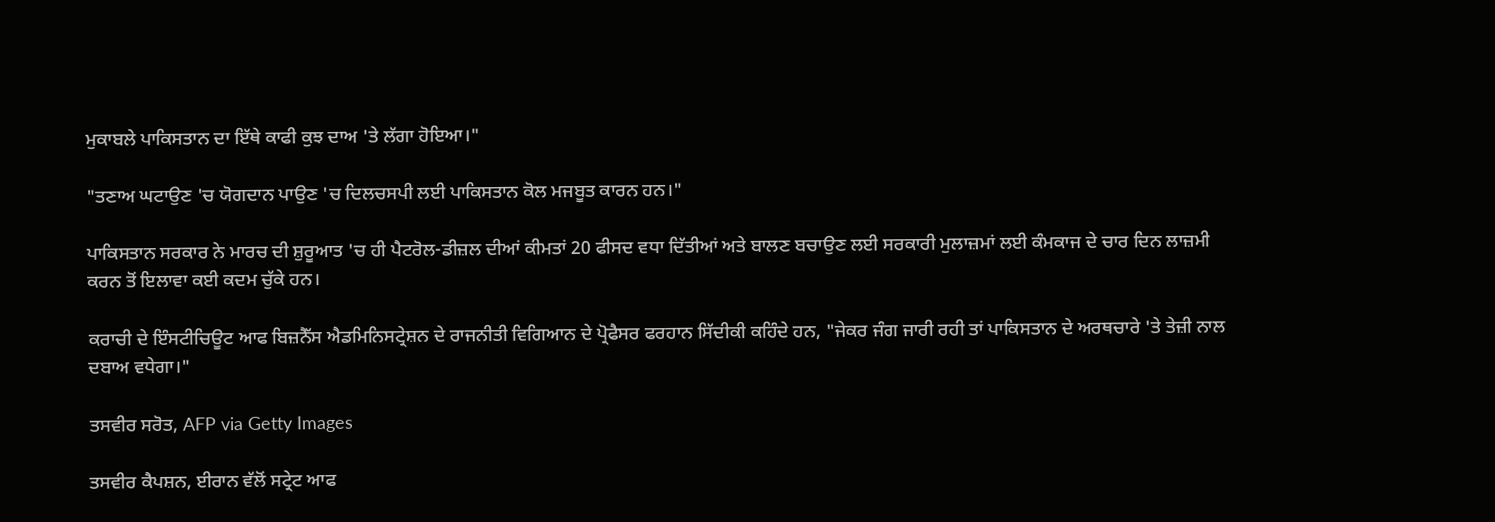ਮੁਕਾਬਲੇ ਪਾਕਿਸਤਾਨ ਦਾ ਇੱਥੇ ਕਾਫੀ ਕੁਝ ਦਾਅ 'ਤੇ ਲੱਗਾ ਹੋਇਆ।"

"ਤਣਾਅ ਘਟਾਉਣ 'ਚ ਯੋਗਦਾਨ ਪਾਉਣ 'ਚ ਦਿਲਚਸਪੀ ਲਈ ਪਾਕਿਸਤਾਨ ਕੋਲ ਮਜਬੂਤ ਕਾਰਨ ਹਨ।"

ਪਾਕਿਸਤਾਨ ਸਰਕਾਰ ਨੇ ਮਾਰਚ ਦੀ ਸ਼ੁਰੂਆਤ 'ਚ ਹੀ ਪੈਟਰੋਲ-ਡੀਜ਼ਲ ਦੀਆਂ ਕੀਮਤਾਂ 20 ਫੀਸਦ ਵਧਾ ਦਿੱਤੀਆਂ ਅਤੇ ਬਾਲਣ ਬਚਾਉਣ ਲਈ ਸਰਕਾਰੀ ਮੁਲਾਜ਼ਮਾਂ ਲਈ ਕੰਮਕਾਜ ਦੇ ਚਾਰ ਦਿਨ ਲਾਜ਼ਮੀ ਕਰਨ ਤੋਂ ਇਲਾਵਾ ਕਈ ਕਦਮ ਚੁੱਕੇ ਹਨ।

ਕਰਾਚੀ ਦੇ ਇੰਸਟੀਚਿਊਟ ਆਫ ਬਿਜ਼ਨੈੱਸ ਐਡਮਿਨਿਸਟ੍ਰੇਸ਼ਨ ਦੇ ਰਾਜਨੀਤੀ ਵਿਗਿਆਨ ਦੇ ਪ੍ਰੋਫੈਸਰ ਫਰਹਾਨ ਸਿੱਦੀਕੀ ਕਹਿੰਦੇ ਹਨ, "ਜੇਕਰ ਜੰਗ ਜਾਰੀ ਰਹੀ ਤਾਂ ਪਾਕਿਸਤਾਨ ਦੇ ਅਰਥਚਾਰੇ 'ਤੇ ਤੇਜ਼ੀ ਨਾਲ ਦਬਾਅ ਵਧੇਗਾ।"

ਤਸਵੀਰ ਸਰੋਤ, AFP via Getty Images

ਤਸਵੀਰ ਕੈਪਸ਼ਨ, ਈਰਾਨ ਵੱਲੋਂ ਸਟ੍ਰੇਟ ਆਫ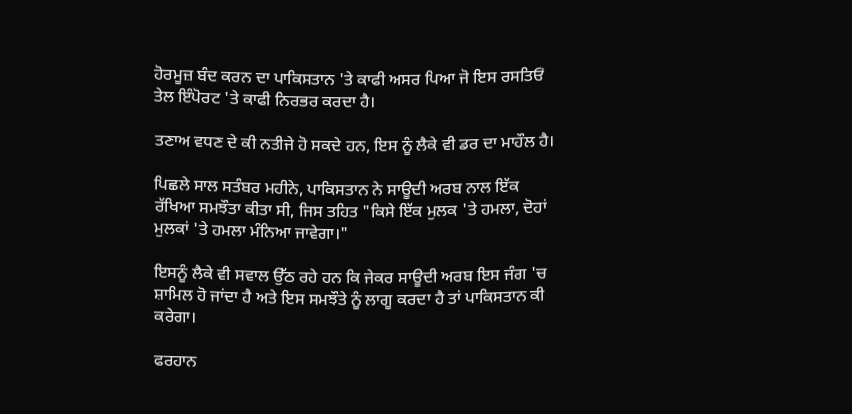ਹੋਰਮੂਜ਼ ਬੰਦ ਕਰਨ ਦਾ ਪਾਕਿਸਤਾਨ 'ਤੇ ਕਾਫੀ ਅਸਰ ਪਿਆ ਜੋ ਇਸ ਰਸਤਿਓਂ ਤੇਲ ਇੰਪੋਰਟ 'ਤੇ ਕਾਫੀ ਨਿਰਭਰ ਕਰਦਾ ਹੈ।

ਤਣਾਅ ਵਧਣ ਦੇ ਕੀ ਨਤੀਜੇ ਹੋ ਸਕਦੇ ਹਨ, ਇਸ ਨੂੰ ਲੈਕੇ ਵੀ ਡਰ ਦਾ ਮਾਹੌਲ ਹੈ।

ਪਿਛਲੇ ਸਾਲ ਸਤੰਬਰ ਮਹੀਨੇ, ਪਾਕਿਸਤਾਨ ਨੇ ਸਾਊਦੀ ਅਰਬ ਨਾਲ ਇੱਕ ਰੱਖਿਆ ਸਮਝੌਤਾ ਕੀਤਾ ਸੀ, ਜਿਸ ਤਹਿਤ "ਕਿਸੇ ਇੱਕ ਮੁਲਕ 'ਤੇ ਹਮਲਾ, ਦੋਹਾਂ ਮੁਲਕਾਂ 'ਤੇ ਹਮਲਾ ਮੰਨਿਆ ਜਾਵੇਗਾ।"

ਇਸਨੂੰ ਲੈਕੇ ਵੀ ਸਵਾਲ ਉੱਠ ਰਹੇ ਹਨ ਕਿ ਜੇਕਰ ਸਾਊਦੀ ਅਰਬ ਇਸ ਜੰਗ 'ਚ ਸ਼ਾਮਿਲ ਹੋ ਜਾਂਦਾ ਹੈ ਅਤੇ ਇਸ ਸਮਝੌਤੇ ਨੂੰ ਲਾਗੂ ਕਰਦਾ ਹੈ ਤਾਂ ਪਾਕਿਸਤਾਨ ਕੀ ਕਰੇਗਾ।

ਫਰਹਾਨ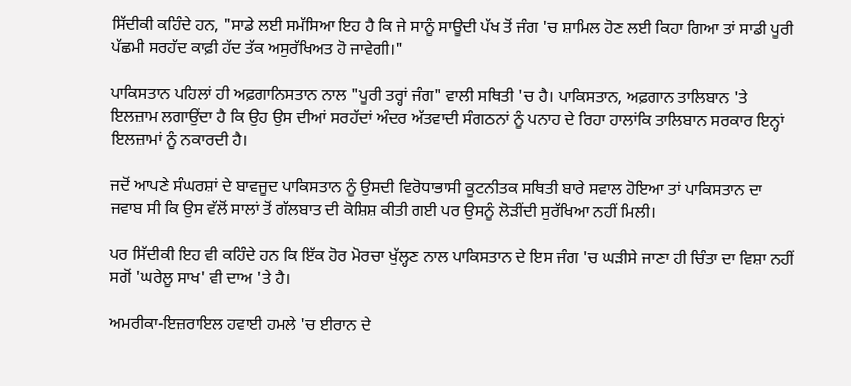ਸਿੱਦੀਕੀ ਕਹਿੰਦੇ ਹਨ, "ਸਾਡੇ ਲਈ ਸਮੱਸਿਆ ਇਹ ਹੈ ਕਿ ਜੇ ਸਾਨੂੰ ਸਾਊਦੀ ਪੱਖ ਤੋਂ ਜੰਗ 'ਚ ਸ਼ਾਮਿਲ ਹੋਣ ਲਈ ਕਿਹਾ ਗਿਆ ਤਾਂ ਸਾਡੀ ਪੂਰੀ ਪੱਛਮੀ ਸਰਹੱਦ ਕਾਫ਼ੀ ਹੱਦ ਤੱਕ ਅਸੁਰੱਖਿਅਤ ਹੋ ਜਾਵੇਗੀ।"

ਪਾਕਿਸਤਾਨ ਪਹਿਲਾਂ ਹੀ ਅਫ਼ਗਾਨਿਸਤਾਨ ਨਾਲ "ਪੂਰੀ ਤਰ੍ਹਾਂ ਜੰਗ" ਵਾਲੀ ਸਥਿਤੀ 'ਚ ਹੈ। ਪਾਕਿਸਤਾਨ, ਅਫ਼ਗਾਨ ਤਾਲਿਬਾਨ 'ਤੇ ਇਲਜ਼ਾਮ ਲਗਾਉਂਦਾ ਹੈ ਕਿ ਉਹ ਉਸ ਦੀਆਂ ਸਰਹੱਦਾਂ ਅੰਦਰ ਅੱਤਵਾਦੀ ਸੰਗਠਨਾਂ ਨੂੰ ਪਨਾਹ ਦੇ ਰਿਹਾ ਹਾਲਾਂਕਿ ਤਾਲਿਬਾਨ ਸਰਕਾਰ ਇਨ੍ਹਾਂ ਇਲਜ਼ਾਮਾਂ ਨੂੰ ਨਕਾਰਦੀ ਹੈ।

ਜਦੋਂ ਆਪਣੇ ਸੰਘਰਸ਼ਾਂ ਦੇ ਬਾਵਜੂਦ ਪਾਕਿਸਤਾਨ ਨੂੰ ਉਸਦੀ ਵਿਰੋਧਾਭਾਸੀ ਕੂਟਨੀਤਕ ਸਥਿਤੀ ਬਾਰੇ ਸਵਾਲ ਹੋਇਆ ਤਾਂ ਪਾਕਿਸਤਾਨ ਦਾ ਜਵਾਬ ਸੀ ਕਿ ਉਸ ਵੱਲੋਂ ਸਾਲਾਂ ਤੋਂ ਗੱਲਬਾਤ ਦੀ ਕੋਸ਼ਿਸ਼ ਕੀਤੀ ਗਈ ਪਰ ਉਸਨੂੰ ਲੋੜੀਂਦੀ ਸੁਰੱਖਿਆ ਨਹੀਂ ਮਿਲੀ।

ਪਰ ਸਿੱਦੀਕੀ ਇਹ ਵੀ ਕਹਿੰਦੇ ਹਨ ਕਿ ਇੱਕ ਹੋਰ ਮੋਰਚਾ ਖੁੱਲ੍ਹਣ ਨਾਲ ਪਾਕਿਸਤਾਨ ਦੇ ਇਸ ਜੰਗ 'ਚ ਘੜੀਸੇ ਜਾਣਾ ਹੀ ਚਿੰਤਾ ਦਾ ਵਿਸ਼ਾ ਨਹੀਂ ਸਗੋਂ 'ਘਰੇਲੂ ਸਾਖ' ਵੀ ਦਾਅ 'ਤੇ ਹੈ।

ਅਮਰੀਕਾ-ਇਜ਼ਰਾਇਲ ਹਵਾਈ ਹਮਲੇ 'ਚ ਈਰਾਨ ਦੇ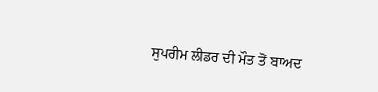ਸੁਪਰੀਮ ਲੀਡਰ ਦੀ ਮੌਤ ਤੋਂ ਬਾਅਦ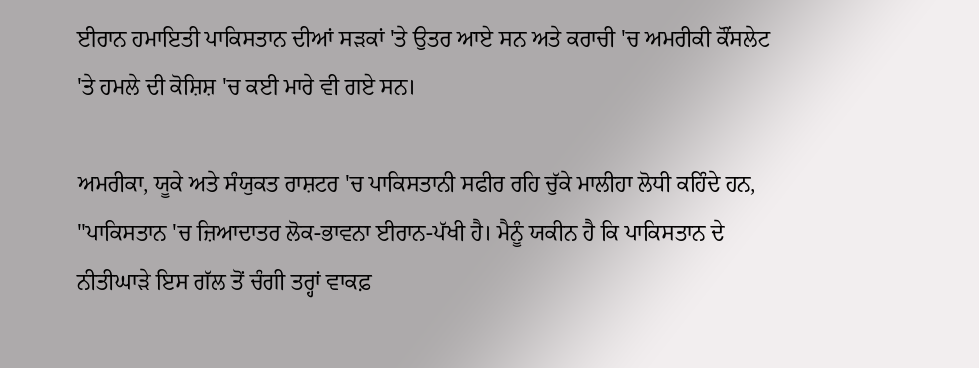ਈਰਾਨ ਹਮਾਇਤੀ ਪਾਕਿਸਤਾਨ ਦੀਆਂ ਸੜਕਾਂ 'ਤੇ ਉਤਰ ਆਏ ਸਨ ਅਤੇ ਕਰਾਚੀ 'ਚ ਅਮਰੀਕੀ ਕੌਂਸਲੇਟ 'ਤੇ ਹਮਲੇ ਦੀ ਕੋਸ਼ਿਸ਼ 'ਚ ਕਈ ਮਾਰੇ ਵੀ ਗਏ ਸਨ।

ਅਮਰੀਕਾ, ਯੂਕੇ ਅਤੇ ਸੰਯੁਕਤ ਰਾਸ਼ਟਰ 'ਚ ਪਾਕਿਸਤਾਨੀ ਸਫੀਰ ਰਹਿ ਚੁੱਕੇ ਮਾਲੀਹਾ ਲੋਧੀ ਕਹਿੰਦੇ ਹਨ, "ਪਾਕਿਸਤਾਨ 'ਚ ਜ਼ਿਆਦਾਤਰ ਲੋਕ-ਭਾਵਨਾ ਈਰਾਨ-ਪੱਖੀ ਹੈ। ਮੈਨੂੰ ਯਕੀਨ ਹੈ ਕਿ ਪਾਕਿਸਤਾਨ ਦੇ ਨੀਤੀਘਾੜੇ ਇਸ ਗੱਲ ਤੋਂ ਚੰਗੀ ਤਰ੍ਹਾਂ ਵਾਕਫ਼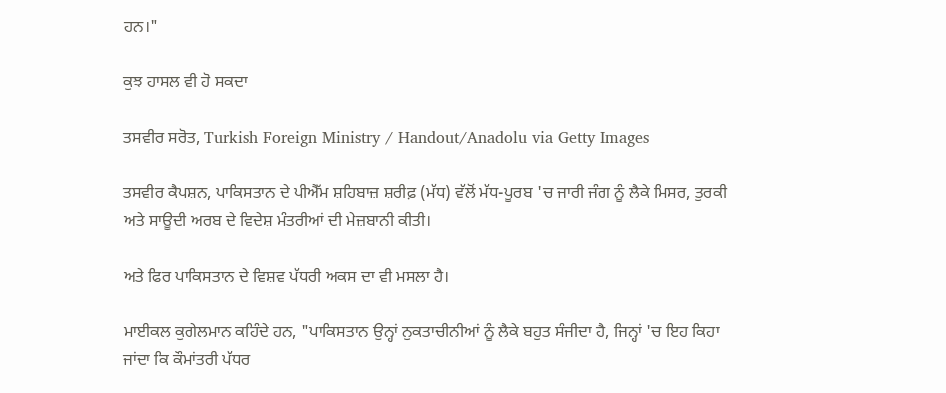ਹਨ।"

ਕੁਝ ਹਾਸਲ ਵੀ ਹੋ ਸਕਦਾ

ਤਸਵੀਰ ਸਰੋਤ, Turkish Foreign Ministry / Handout/Anadolu via Getty Images

ਤਸਵੀਰ ਕੈਪਸ਼ਨ, ਪਾਕਿਸਤਾਨ ਦੇ ਪੀਐੱਮ ਸ਼ਹਿਬਾਜ਼ ਸ਼ਰੀਫ਼ (ਮੱਧ) ਵੱਲੋਂ ਮੱਧ-ਪੂਰਬ 'ਚ ਜਾਰੀ ਜੰਗ ਨੂੰ ਲੈਕੇ ਮਿਸਰ, ਤੁਰਕੀ ਅਤੇ ਸਾਊਦੀ ਅਰਬ ਦੇ ਵਿਦੇਸ਼ ਮੰਤਰੀਆਂ ਦੀ ਮੇਜ਼ਬਾਨੀ ਕੀਤੀ।

ਅਤੇ ਫਿਰ ਪਾਕਿਸਤਾਨ ਦੇ ਵਿਸ਼ਵ ਪੱਧਰੀ ਅਕਸ ਦਾ ਵੀ ਮਸਲਾ ਹੈ।

ਮਾਈਕਲ ਕੁਗੇਲਮਾਨ ਕਹਿੰਦੇ ਹਨ, "ਪਾਕਿਸਤਾਨ ਉਨ੍ਹਾਂ ਨੁਕਤਾਚੀਨੀਆਂ ਨੂੰ ਲੈਕੇ ਬਹੁਤ ਸੰਜੀਦਾ ਹੈ, ਜਿਨ੍ਹਾਂ 'ਚ ਇਹ ਕਿਹਾ ਜਾਂਦਾ ਕਿ ਕੌਮਾਂਤਰੀ ਪੱਧਰ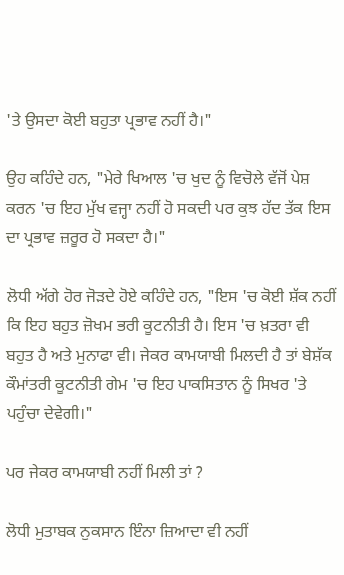'ਤੇ ਉਸਦਾ ਕੋਈ ਬਹੁਤਾ ਪ੍ਰਭਾਵ ਨਹੀਂ ਹੈ।"

ਉਹ ਕਹਿੰਦੇ ਹਨ, "ਮੇਰੇ ਖਿਆਲ 'ਚ ਖੁਦ ਨੂੰ ਵਿਚੋਲੇ ਵੱਜੋਂ ਪੇਸ਼ ਕਰਨ 'ਚ ਇਹ ਮੁੱਖ ਵਜ੍ਹਾ ਨਹੀਂ ਹੋ ਸਕਦੀ ਪਰ ਕੁਝ ਹੱਦ ਤੱਕ ਇਸ ਦਾ ਪ੍ਰਭਾਵ ਜ਼ਰੂਰ ਹੋ ਸਕਦਾ ਹੈ।"

ਲੋਧੀ ਅੱਗੇ ਹੋਰ ਜੋੜਦੇ ਹੋਏ ਕਹਿੰਦੇ ਹਨ, "ਇਸ 'ਚ ਕੋਈ ਸ਼ੱਕ ਨਹੀਂ ਕਿ ਇਹ ਬਹੁਤ ਜ਼ੋਖਮ ਭਰੀ ਕੂਟਨੀਤੀ ਹੈ। ਇਸ 'ਚ ਖ਼ਤਰਾ ਵੀ ਬਹੁਤ ਹੈ ਅਤੇ ਮੁਨਾਫਾ ਵੀ। ਜੇਕਰ ਕਾਮਯਾਬੀ ਮਿਲਦੀ ਹੈ ਤਾਂ ਬੇਸ਼ੱਕ ਕੌਮਾਂਤਰੀ ਕੂਟਨੀਤੀ ਗੇਮ 'ਚ ਇਹ ਪਾਕਸਿਤਾਨ ਨੂੰ ਸਿਖਰ 'ਤੇ ਪਹੁੰਚਾ ਦੇਵੇਗੀ।"

ਪਰ ਜੇਕਰ ਕਾਮਯਾਬੀ ਨਹੀਂ ਮਿਲੀ ਤਾਂ ?

ਲੋਧੀ ਮੁਤਾਬਕ ਨੁਕਸਾਨ ਇੰਨਾ ਜ਼ਿਆਦਾ ਵੀ ਨਹੀਂ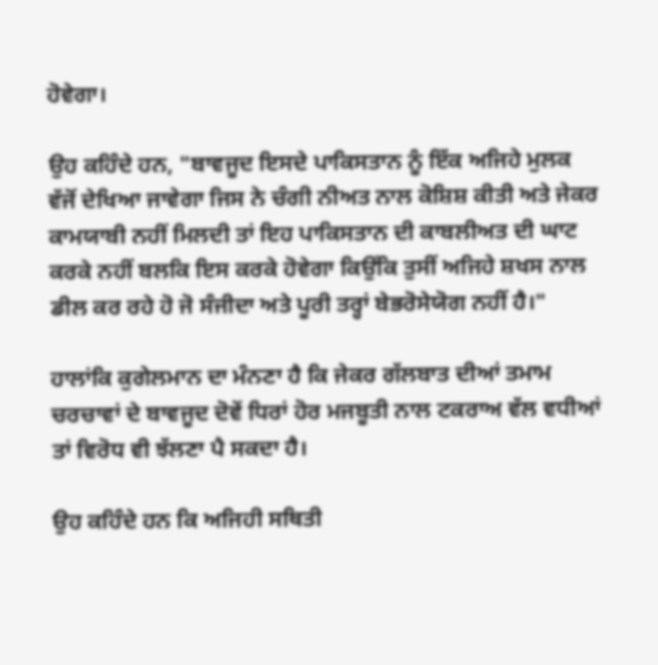ਹੋਵੇਗਾ।

ਉਹ ਕਹਿੰਦੇ ਹਨ, "ਬਾਵਜੂਦ ਇਸਦੇ ਪਾਕਿਸਤਾਨ ਨੂੰ ਇੱਕ ਅਜਿਹੇ ਮੁਲਕ ਵੱਜੋਂ ਦੇਖਿਆ ਜਾਵੇਗਾ ਜਿਸ ਨੇ ਚੰਗੀ ਨੀਅਤ ਨਾਲ ਕੋਸ਼ਿਸ਼ ਕੀਤੀ ਅਤੇ ਜੇਕਰ ਕਾਮਯਾਬੀ ਨਹੀਂ ਮਿਲਦੀ ਤਾਂ ਇਹ ਪਾਕਿਸਤਾਨ ਦੀ ਕਾਬਲੀਅਤ ਦੀ ਘਾਟ ਕਰਕੇ ਨਹੀਂ ਬਲਕਿ ਇਸ ਕਰਕੇ ਹੋਵੇਗਾ ਕਿਉਂਕਿ ਤੁਸੀਂ ਅਜਿਹੇ ਸ਼ਖਸ ਨਾਲ ਡੀਲ ਕਰ ਰਹੇ ਹੋ ਜੋ ਸੰਜੀਦਾ ਅਤੇ ਪੂਰੀ ਤਰ੍ਹਾਂ ਬੇਭਰੋਸੇਯੋਗ ਨਹੀਂ ਹੈ।"

ਹਾਲਾਂਕਿ ਕੁਗੇਲਮਾਨ ਦਾ ਮੰਨਣਾ ਹੈ ਕਿ ਜੇਕਰ ਗੱਲਬਾਤ ਦੀਆਂ ਤਮਾਮ ਚਰਚਾਵਾਂ ਦੇ ਬਾਵਜੂਦ ਦੋਵੇਂ ਧਿਰਾਂ ਹੋਰ ਮਜਬੂਤੀ ਨਾਲ ਟਕਰਾਅ ਵੱਲ ਵਧੀਆਂ ਤਾਂ ਵਿਰੋਧ ਵੀ ਝੱਲਣਾ ਪੈ ਸਕਦਾ ਹੈ।

ਉਹ ਕਹਿੰਦੇ ਹਨ ਕਿ ਅਜਿਹੀ ਸਥਿਤੀ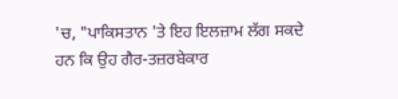'ਚ, "ਪਾਕਿਸਤਾਨ 'ਤੇ ਇਹ ਇਲਜ਼ਾਮ ਲੱਗ ਸਕਦੇ ਹਨ ਕਿ ਉਹ ਗੈਰ-ਤਜ਼ਰਬੇਕਾਰ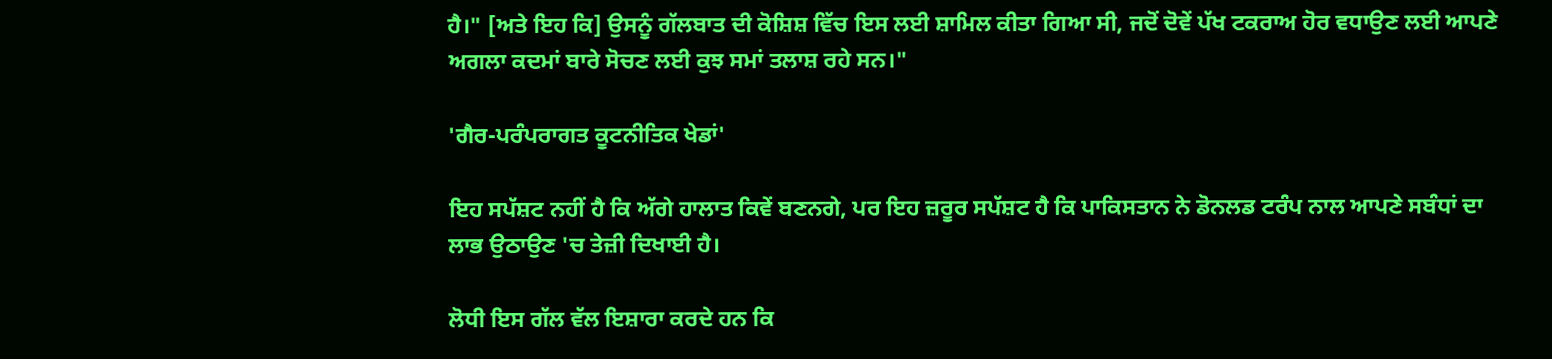ਹੈ।" [ਅਤੇ ਇਹ ਕਿ] ਉਸਨੂੰ ਗੱਲਬਾਤ ਦੀ ਕੋਸ਼ਿਸ਼ ਵਿੱਚ ਇਸ ਲਈ ਸ਼ਾਮਿਲ ਕੀਤਾ ਗਿਆ ਸੀ, ਜਦੋਂ ਦੋਵੇਂ ਪੱਖ ਟਕਰਾਅ ਹੋਰ ਵਧਾਉਣ ਲਈ ਆਪਣੇ ਅਗਲਾ ਕਦਮਾਂ ਬਾਰੇ ਸੋਚਣ ਲਈ ਕੁਝ ਸਮਾਂ ਤਲਾਸ਼ ਰਹੇ ਸਨ।"

'ਗੈਰ-ਪਰੰਪਰਾਗਤ ਕੂਟਨੀਤਿਕ ਖੇਡਾਂ'

ਇਹ ਸਪੱਸ਼ਟ ਨਹੀਂ ਹੈ ਕਿ ਅੱਗੇ ਹਾਲਾਤ ਕਿਵੇਂ ਬਣਨਗੇ, ਪਰ ਇਹ ਜ਼ਰੂਰ ਸਪੱਸ਼ਟ ਹੈ ਕਿ ਪਾਕਿਸਤਾਨ ਨੇ ਡੋਨਲਡ ਟਰੰਪ ਨਾਲ ਆਪਣੇ ਸਬੰਧਾਂ ਦਾ ਲਾਭ ਉਠਾਉਣ 'ਚ ਤੇਜ਼ੀ ਦਿਖਾਈ ਹੈ।

ਲੋਧੀ ਇਸ ਗੱਲ ਵੱਲ ਇਸ਼ਾਰਾ ਕਰਦੇ ਹਨ ਕਿ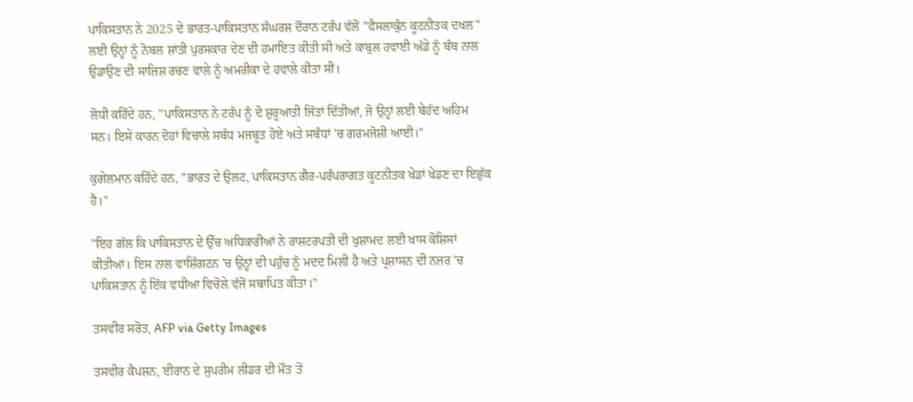ਪਾਕਿਸਤਾਨ ਨੇ 2025 ਦੇ ਭਾਰਤ-ਪਾਕਿਸਤਾਨ ਸੰਘਰਸ਼ ਦੌਰਾਨ ਟਰੰਪ ਵੱਲੋਂ "ਫੈਸਲਾਕੁੰਨ ਕੂਟਨੀਤਕ ਦਖਲ" ਲਈ ਉਨ੍ਹਾਂ ਨੂੰ ਨੋਬਲ ਸ਼ਾਂਤੀ ਪੁਰਸਕਾਰ ਦੇਣ ਦੀ ਹਮਾਇਤ ਕੀਤੀ ਸੀ ਅਤੇ ਕਾਬੁਲ ਹਵਾਈ ਅੱਡੇ ਨੂੰ ਬੰਬ ਨਾਲ ਉਡਾਉਣ ਦੀ ਸਾਜ਼ਿਸ਼ ਰਚਣ ਵਾਲੇ ਨੂੰ ਅਮਰੀਕਾ ਦੇ ਹਵਾਲੇ ਕੀਤਾ ਸੀ।

ਲੋਧੀ ਕਹਿੰਦੇ ਹਨ, "ਪਾਕਿਸਤਾਨ ਨੇ ਟਰੰਪ ਨੂੰ ਦੋ ਸ਼ੁਰੂਆਤੀ ਜਿੱਤਾਂ ਦਿੱਤੀਆਂ, ਜੋ ਉਨ੍ਹਾਂ ਲਈ ਬੇਹੱਦ ਅਹਿਮ ਸਨ। ਇਸੇ ਕਾਰਨ ਦੋਹਾਂ ਵਿਚਾਲੇ ਸਬੰਧ ਮਜਬੂਤ ਹੋਏ ਅਤੇ ਸਬੰਧਾਂ 'ਚ ਗਰਮਜੋਸ਼ੀ ਆਈ।"

ਕੁਗੇਲਮਾਨ ਕਹਿੰਦੇ ਹਨ, "ਭਾਰਤ ਦੇ ਉਲਟ, ਪਾਕਿਸਤਾਨ ਗੈਰ-ਪਰੰਪਰਾਗਤ ਕੂਟਨੀਤਕ ਖੇਡਾਂ ਖੇਡਣ ਦਾ ਇਛੁੱਕ ਹੈ।"

"ਇਹ ਗੱਲ ਕਿ ਪਾਕਿਸਤਾਨ ਦੇ ਉੱਚ ਅਧਿਕਾਰੀਆਂ ਨੇ ਰਾਸ਼ਟਰਪਤੀ ਦੀ ਖੁਸ਼ਾਮਦ ਲਈ ਖਾਸ ਕੋਸ਼ਿਸਾਂ ਕੀਤੀਆਂ। ਇਸ ਨਾਲ ਵਾਸ਼ਿੰਗਟਨ 'ਚ ਉਨ੍ਹਾਂ ਦੀ ਪਹੁੰਚ ਨੂੰ ਮਦਦ ਮਿਲੀ ਹੈ ਅਤੇ ਪ੍ਰਸ਼ਾਸਨ ਦੀ ਨਜ਼ਰ 'ਚ ਪਾਕਿਸਤਾਨ ਨੂੰ ਇੱਕ ਵਧੀਆ ਵਿਚੋਲੇ ਵੱਜੋਂ ਸਥਾਪਿਤ ਕੀਤਾ।"

ਤਸਵੀਰ ਸਰੋਤ, AFP via Getty Images

ਤਸਵੀਰ ਕੈਪਸ਼ਨ, ਈਰਾਨ ਦੇ ਸੁਪਰੀਮ ਲੀਡਰ ਦੀ ਮੌਤ ਤੋਂ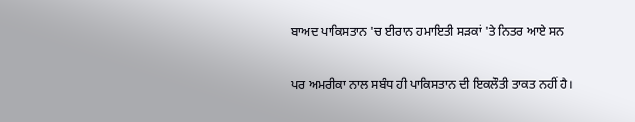ਬਾਅਦ ਪਾਕਿਸਤਾਨ 'ਚ ਈਰਾਨ ਹਮਾਇਤੀ ਸੜਕਾਂ 'ਤੇ ਨਿਤਰ ਆਏ ਸਨ

ਪਰ ਅਮਰੀਕਾ ਨਾਲ ਸਬੰਧ ਹੀ ਪਾਕਿਸਤਾਨ ਦੀ ਇਕਲੌਤੀ ਤਾਕਤ ਨਹੀਂ ਹੈ।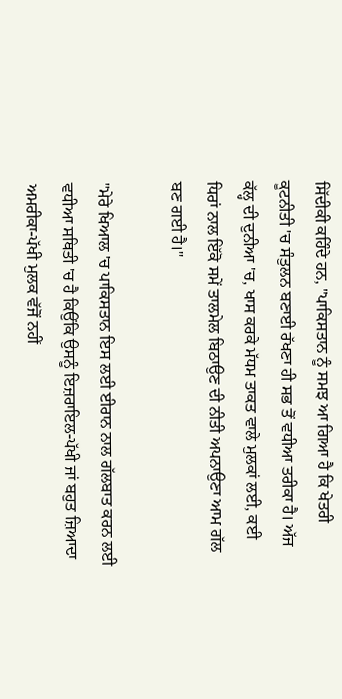ਸਿੱਦੀਕੀ ਕਹਿੰਦੇ ਹਨ, "ਪਾਕਿਸਤਾਨ ਨੂੰ ਸਮਝ ਆ ਗਿਆ ਹੈ ਕਿ ਖੇਤਰੀ ਕੂਟਨੀਤੀ 'ਚ ਸੰਤੁਲਨ ਬਣਾਈ ਰੱਖਣਾ ਹੀ ਸਭ ਤੋਂ ਵਧੀਆ ਤਰੀਕਾ ਹੈ। ਅੱਜ ਕੱਲ੍ਹ ਦੀ ਦੁਨੀਆ 'ਚ, ਖਾਸ ਕਰਕੇ ਮੱਧਮ ਤਾਕਤ ਵਾਲੇ ਮੁਲਕਾਂ ਲਈ, ਕਈ ਧਿਰਾਂ ਨਾਲ ਇੱਕੋ ਸਮੇਂ ਤਾਲਮੇਲ ਬਿਠਾਉਣ ਦੀ ਨੀਤੀ ਅਪਨਾਉਣਾ ਆਮ ਗੱਲ ਬਣ ਗਈ ਹੈ।"

"ਮੇਰੇ ਖਿਆਲ 'ਚ ਪਾਕਿਸਤਾਨ ਇਸ ਲਈ ਈਰਾਨ ਨਾਲ ਗੱਲਬਾਤ ਕਰਨ ਲਈ ਵਧੀਆ ਸਥਿਤੀ 'ਚ ਹੈ ਕਿਉਂਕਿ ਉਸਨੂੰ ਇਜ਼ਰਾਇਲ-ਪੱਖੀ ਜਾਂ ਬਹੁਤ ਜ਼ਿਆਦਾ ਅਮਰੀਕਾ-ਪੱਖੀ ਮੁਲਕ ਵੱਜੋਂ ਨਹੀਂ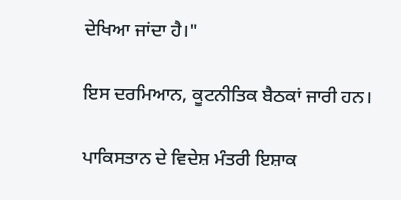ਦੇਖਿਆ ਜਾਂਦਾ ਹੈ।"

ਇਸ ਦਰਮਿਆਨ, ਕੂਟਨੀਤਿਕ ਬੈਠਕਾਂ ਜਾਰੀ ਹਨ।

ਪਾਕਿਸਤਾਨ ਦੇ ਵਿਦੇਸ਼ ਮੰਤਰੀ ਇਸ਼ਾਕ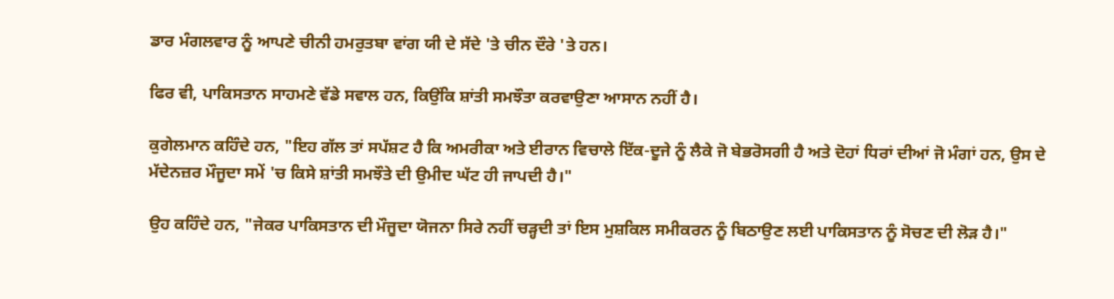ਡਾਰ ਮੰਗਲਵਾਰ ਨੂੰ ਆਪਣੇ ਚੀਨੀ ਹਮਰੁਤਬਾ ਵਾਂਗ ਯੀ ਦੇ ਸੱਦੇ 'ਤੇ ਚੀਨ ਦੌਰੇ 'ਤੇ ਹਨ।

ਫਿਰ ਵੀ, ਪਾਕਿਸਤਾਨ ਸਾਹਮਣੇ ਵੱਡੇ ਸਵਾਲ ਹਨ, ਕਿਉਂਕਿ ਸ਼ਾਂਤੀ ਸਮਝੌਤਾ ਕਰਵਾਉਣਾ ਆਸਾਨ ਨਹੀਂ ਹੈ।

ਕੁਗੇਲਮਾਨ ਕਹਿੰਦੇ ਹਨ, "ਇਹ ਗੱਲ ਤਾਂ ਸਪੱਸ਼ਟ ਹੈ ਕਿ ਅਮਰੀਕਾ ਅਤੇ ਈਰਾਨ ਵਿਚਾਲੇ ਇੱਕ-ਦੂਜੇ ਨੂੰ ਲੈਕੇ ਜੋ ਬੇਭਰੋਸਗੀ ਹੈ ਅਤੇ ਦੋਹਾਂ ਧਿਰਾਂ ਦੀਆਂ ਜੋ ਮੰਗਾਂ ਹਨ, ਉਸ ਦੇ ਮੱਦੇਨਜ਼ਰ ਮੌਜੂਦਾ ਸਮੇਂ 'ਚ ਕਿਸੇ ਸ਼ਾਂਤੀ ਸਮਝੌਤੇ ਦੀ ਉਮੀਦ ਘੱਟ ਹੀ ਜਾਪਦੀ ਹੈ।"

ਉਹ ਕਹਿੰਦੇ ਹਨ, "ਜੇਕਰ ਪਾਕਿਸਤਾਨ ਦੀ ਮੌਜੂਦਾ ਯੋਜਨਾ ਸਿਰੇ ਨਹੀਂ ਚੜ੍ਹਦੀ ਤਾਂ ਇਸ ਮੁਸ਼ਕਿਲ ਸਮੀਕਰਨ ਨੂੰ ਬਿਠਾਉਣ ਲਈ ਪਾਕਿਸਤਾਨ ਨੂੰ ਸੋਚਣ ਦੀ ਲੋੜ ਹੈ।"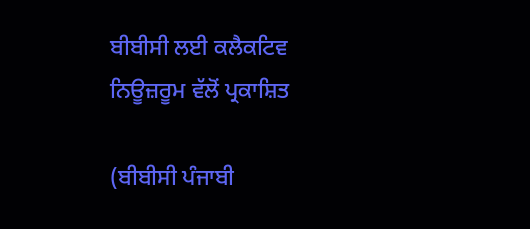ਬੀਬੀਸੀ ਲਈ ਕਲੈਕਟਿਵ ਨਿਊਜ਼ਰੂਮ ਵੱਲੋਂ ਪ੍ਰਕਾਸ਼ਿਤ

(ਬੀਬੀਸੀ ਪੰਜਾਬੀ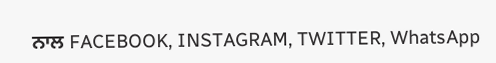ਨਾਲ FACEBOOK, INSTAGRAM, TWITTER, WhatsApp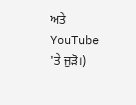ਅਤੇ YouTube 'ਤੇ ਜੁੜੋ।)